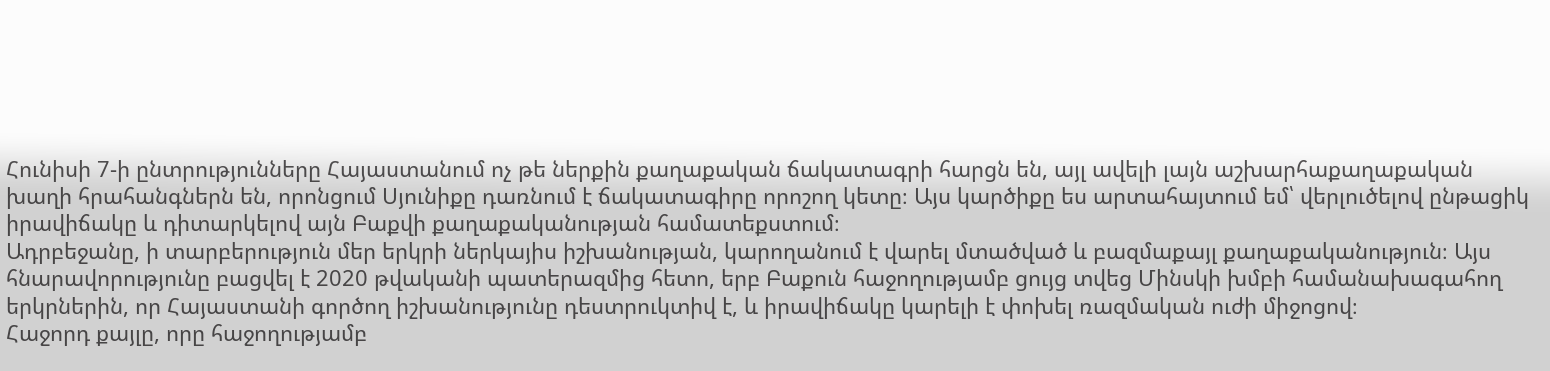Հունիսի 7-ի ընտրությունները Հայաստանում ոչ թե ներքին քաղաքական ճակատագրի հարցն են, այլ ավելի լայն աշխարհաքաղաքական խաղի հրահանգներն են, որոնցում Սյունիքը դառնում է ճակատագիրը որոշող կետը։ Այս կարծիքը ես արտահայտում եմ՝ վերլուծելով ընթացիկ իրավիճակը և դիտարկելով այն Բաքվի քաղաքականության համատեքստում։
Ադրբեջանը, ի տարբերություն մեր երկրի ներկայիս իշխանության, կարողանում է վարել մտածված և բազմաքայլ քաղաքականություն։ Այս հնարավորությունը բացվել է 2020 թվականի պատերազմից հետո, երբ Բաքուն հաջողությամբ ցույց տվեց Մինսկի խմբի համանախագահող երկրներին, որ Հայաստանի գործող իշխանությունը դեստրուկտիվ է, և իրավիճակը կարելի է փոխել ռազմական ուժի միջոցով։
Հաջորդ քայլը, որը հաջողությամբ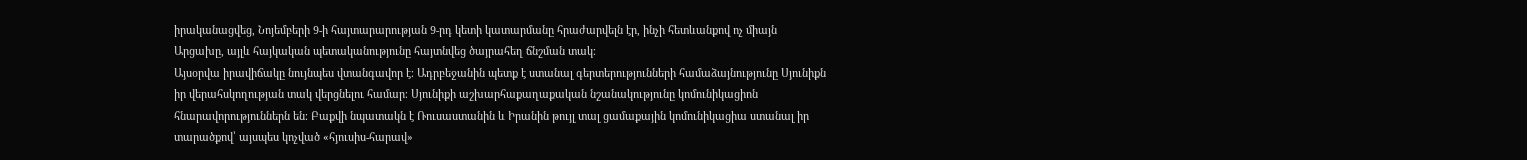իրականացվեց, Նոյեմբերի 9-ի հայտարարության 9-րդ կետի կատարմանը հրաժարվելն էր, ինչի հետևանքով ոչ միայն Արցախը, այլև հայկական պետականությունը հայտնվեց ծայրահեղ ճնշման տակ։
Այսօրվա իրավիճակը նույնպես վտանգավոր է։ Ադրբեջանին պետք է ստանալ գերտերությունների համաձայնությունը Սյունիքն իր վերահսկողության տակ վերցնելու համար։ Սյունիքի աշխարհաքաղաքական նշանակությունը կոմունիկացիոն հնարավորություններն են։ Բաքվի նպատակն է Ռուսաստանին և Իրանին թույլ տալ ցամաքային կոմունիկացիա ստանալ իր տարածքով՝ այսպես կոչված «հյուսիս-հարավ»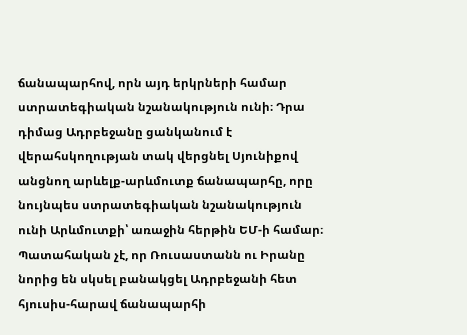ճանապարհով, որն այդ երկրների համար ստրատեգիական նշանակություն ունի։ Դրա դիմաց Ադրբեջանը ցանկանում է վերահսկողության տակ վերցնել Սյունիքով անցնող արևելք-արևմուտք ճանապարհը, որը նույնպես ստրատեգիական նշանակություն ունի Արևմուտքի՝ առաջին հերթին ԵՄ-ի համար։
Պատահական չէ, որ Ռուսաստանն ու Իրանը նորից են սկսել բանակցել Ադրբեջանի հետ հյուսիս-հարավ ճանապարհի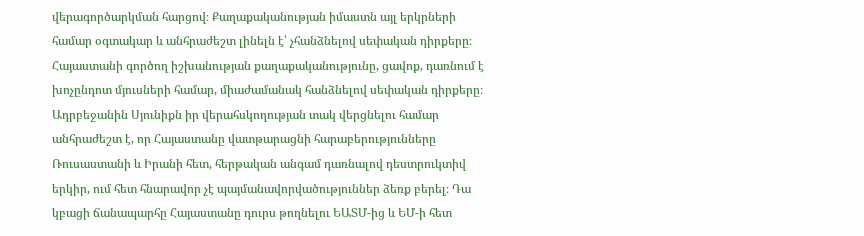վերագործարկման հարցով։ Քաղաքականության իմաստն այլ երկրների համար օգտակար և անհրաժեշտ լինելն է՝ չհանձնելով սեփական դիրքերը։ Հայաստանի գործող իշխանության քաղաքականությունը, ցավոք, դառնում է խոչընդոտ մյուսների համար, միաժամանակ հանձնելով սեփական դիրքերը։
Ադրբեջանին Սյունիքն իր վերահսկողության տակ վերցնելու համար անհրաժեշտ է, որ Հայաստանը վատթարացնի հարաբերությունները Ռուսաստանի և Իրանի հետ, հերթական անգամ դառնալով դեստրուկտիվ երկիր, ում հետ հնարավոր չէ պայմանավորվածություններ ձեռք բերել։ Դա կբացի ճանապարհը Հայաստանը դուրս թողնելու ԵԱՏՄ-ից և ԵՄ-ի հետ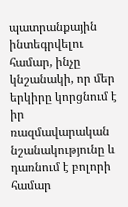պատրանքային ինտեգրվելու համար, ինչը կնշանակի, որ մեր երկիրը կորցնում է իր ռազմավարական նշանակությունը և դառնում է բոլորի համար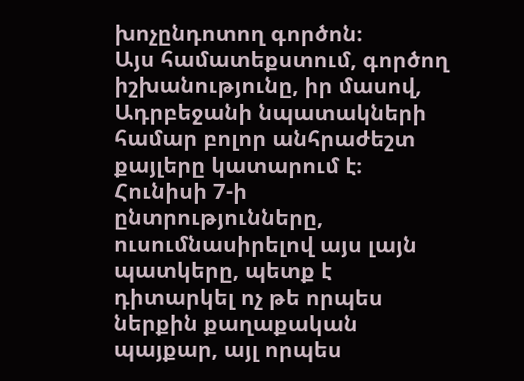խոչընդոտող գործոն։
Այս համատեքստում, գործող իշխանությունը, իր մասով, Ադրբեջանի նպատակների համար բոլոր անհրաժեշտ քայլերը կատարում է։ Հունիսի 7-ի ընտրությունները, ուսումնասիրելով այս լայն պատկերը, պետք է դիտարկել ոչ թե որպես ներքին քաղաքական պայքար, այլ որպես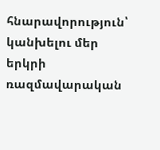հնարավորություն՝ կանխելու մեր երկրի ռազմավարական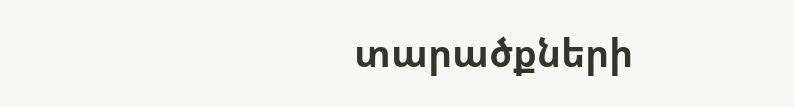տարածքների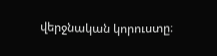վերջնական կորուստը։